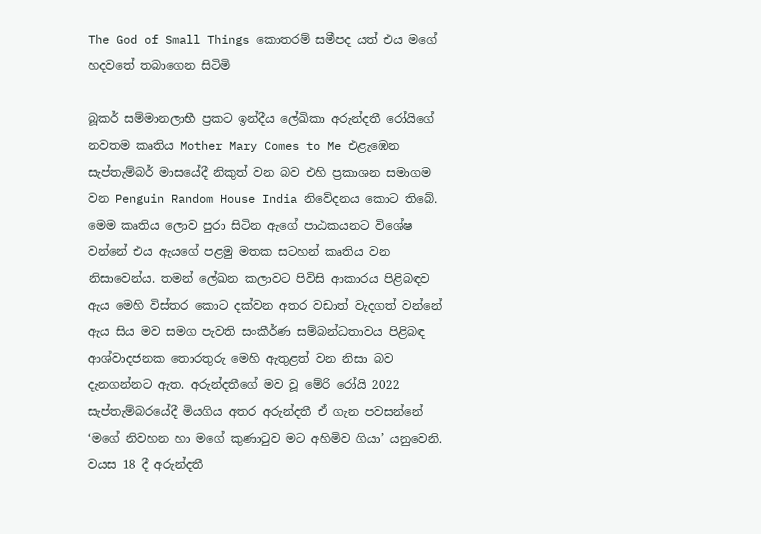The God of Small Things කොතරම් සමීපද යත් එය මගේ හදවතේ තබාගෙන සිටිමි

බූකර් සම්මානලාභී ප්‍රකට ඉන්දීය ලේඛිකා අරුන්දතී රෝයිගේ නවතම කෘතිය Mother Mary Comes to Me එළැඹෙන සැප්තැම්බර් මාසයේදී නිකුත් වන බව එහි ප්‍රකාශන සමාගම වන Penguin Random House India නිවේදනය කොට තිබේ. මෙම කෘතිය ලොව පුරා සිටින ඇගේ පාඨකයනට විශේෂ වන්නේ එය ඇයගේ පළමු මතක සටහන් කෘතිය වන නිසාවෙන්ය. තමන් ලේඛන කලාවට පිවිසි ආකාරය පිළිබඳව ඇය මෙහි විස්තර කොට දක්වන අතර වඩාත් වැදගත් වන්නේ ඇය සිය මව සමග පැවති සංකීර්ණ සම්බන්ධතාවය පිළිබඳ ආශ්වාදජනක තොරතුරු මෙහි ඇතුළත් වන නිසා බව දැනගන්නට ඇත. අරුන්දතීගේ මව වූ මේරි රෝයි 2022 සැප්තැම්බරයේදී මියගිය අතර අරුන්දතී ඒ ගැන පවසන්නේ ‘මගේ නිවහන හා මගේ කුණාටුව මට අහිමිව ගියා’ යනුවෙනි. වයස 18 දී අරුන්දතී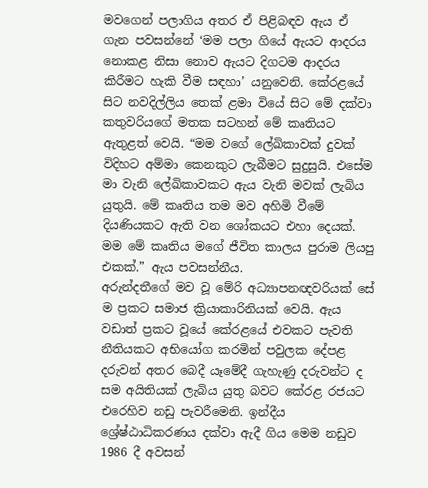මවගෙන් පලාගිය අතර ඒ පිළිබඳව ඇය ඒ ගැන පවසන්නේ ‘මම පලා ගියේ ඇයට ආදරය නොකළ නිසා නොව ඇයට දිගටම ආදරය කිරීමට හැකි වීම සඳහා’ යනුවෙනි. කේරළයේ සිට නවදිල්ලිය තෙක් ළමා වියේ සිට මේ දක්වා කතුවරියගේ මතක සටහන් මේ කෘතියට ඇතුළත් වෙයි. “මම වගේ ලේඛිකාවක් දුවක් විදිහට අම්මා කෙනකුට ලැබීමට සුදුසුයි. එසේම මා වැනි ලේඛිකාවකට ඇය වැනි මවක් ලැබිය යුතුයි. මේ කෘතිය තම මව අහිමි වීමේ දියණියකට ඇති වන ශෝකයට එහා දෙයක්. මම මේ කෘතිය මගේ ජීවිත කාලය පුරාම ලියපු එකක්.” ඇය පවසන්නීය.
අරුන්දතීගේ මව වූ මේරි අධ්‍යාපනඥවරියක් සේ ම ප්‍රකට සමාජ ක්‍රියාකාරිනියක් වෙයි. ඇය වඩාත් ප්‍රකට වූයේ කේරළයේ එවකට පැවති නීතියකට අභියෝග කරමින් පවුලක දේපළ දරුවන් අතර බෙදී යෑමේදී ගැහැණු දරුවන්ට ද සම අයිතියක් ලැබිය යුතු බවට කේරළ රජයට එරෙහිව නඩු පැවරීමෙනි. ඉන්දීය ශ්‍රේෂ්ඨාධිකරණය දක්වා ඇදී ගිය මෙම නඩුව 1986 දී අවසන්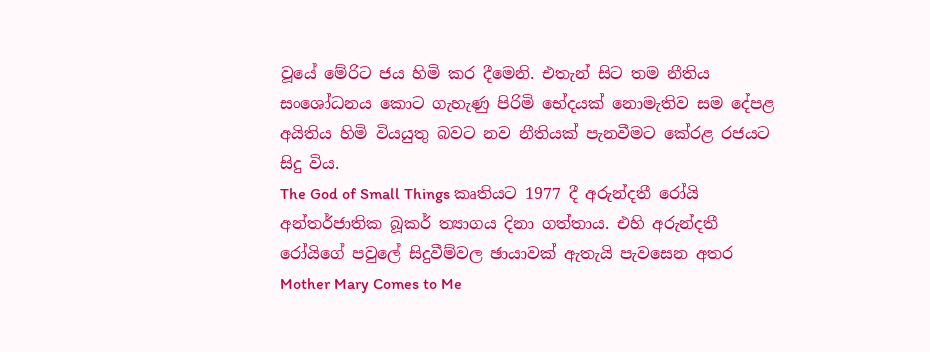වූයේ මේරිට ජය හිමි කර දීමෙනි. එතැන් සිට තම නීතිය සංශෝධනය කොට ගැහැණු පිරිමි භේදයක් නොමැතිව සම දේපළ අයිතිය හිමි වියයුතු බවට නව නීතියක් පැනවීමට කේරළ රජයට සිදු විය.
The God of Small Things කෘතියට 1977 දී අරුන්දතී රෝයි අන්තර්ජාතික බූකර් ත්‍යාගය දිනා ගත්තාය. එහි අරුන්දතී රෝයිගේ පවුලේ සිදුවීම්වල ඡායාවක් ඇතැයි පැවසෙන අතර Mother Mary Comes to Me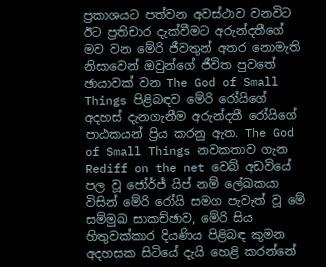ප්‍රකාශයට පත්වන අවස්ථාව වනවිට ඊට ප්‍රතිචාර දැක්වීමට අරුන්දතීගේ මව වන මේරි ජීවතුන් අතර නොමැති නිසාවෙන් ඔවුන්ගේ ජීවිත පුවතේ ඡායාවක් වන The God of Small Things පිළිබඳව මේරි රෝයිගේ අදහස් දැනගැනීම අරුන්දතී රෝයිගේ පාඨකයන් ප්‍රිය කරනු ඇත. The God of Small Things නවකතාව ගැන Rediff on the net වෙබ් අඩවියේ පල වූ ජෝර්ජ් යිප් නම් ලේඛකයා විසින් මේරි රෝයි සමග පැවැත් වූ මේ සම්මුඛ සාකච්ඡාව, මේරි සිය හිතුවක්කාර දියණිය පිළිබඳ කුමන අදහසක සිටියේ දැයි හෙළි කරන්නේ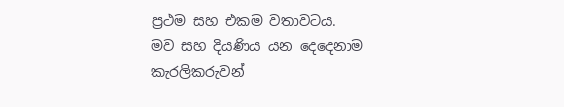ප්‍රථම සහ එකම වතාවටය.
මව සහ දියණිය යන දෙදෙනාම කැරලිකරුවන්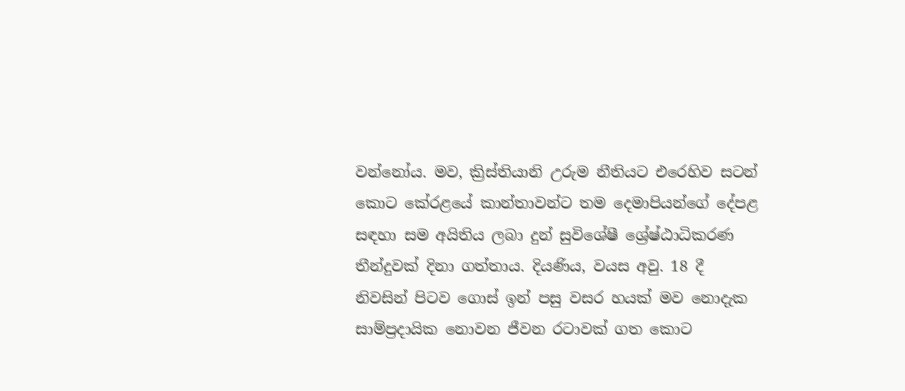වන්නෝය. මව, ක්‍රිස්තියානි උරුම නීතියට එරෙහිව සටන් කොට කේරළයේ කාන්තාවන්ට තම දෙමාපියන්ගේ දේපළ සඳහා සම අයිතිය ලබා දුන් සුවිශේෂී ශ්‍රේෂ්ඨාධිකරණ තීන්දුවක් දිනා ගත්තාය. දියණිය, වයස අවු. 18 දී නිවසින් පිටව ගොස් ඉන් පසු වසර හයක් මව නොදැක සාම්ප්‍රදායික නොවන ජීවන රටාවක් ගත කොට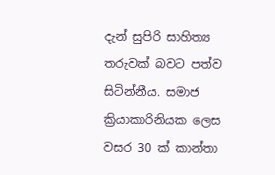දැන් සුපිරි සාහිත්‍ය තරුවක් බවට පත්ව සිටින්නීය. සමාජ ක්‍රියාකාරිනියක ලෙස වසර 30 ක් කාන්තා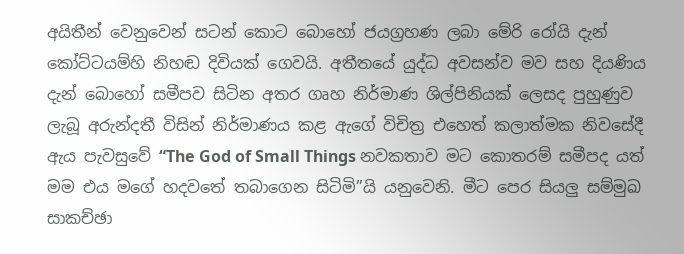අයිතීන් වෙනුවෙන් සටන් කොට බොහෝ ජයග්‍රහණ ලබා මේරි රෝයි දැන් කෝට්ටයම්හි නිහඬ දිවියක් ගෙවයි. අතීතයේ යුද්ධ අවසන්ව මව සහ දියණිය දැන් බොහෝ සමීපව සිටින අතර ගෘහ නිර්මාණ ශිල්පිනියක් ලෙසද පුහුණුව ලැබූ අරුන්දතී විසින් නිර්මාණය කළ ඇගේ විචිත්‍ර එහෙත් කලාත්මක නිවසේදී ඇය පැවසුවේ “The God of Small Things නවකතාව මට කොතරම් සමීපද යත් මම එය මගේ හදවතේ තබාගෙන සිටිමි”යි යනුවෙනි. මීට පෙර සියලු සම්මුඛ සාකච්ඡා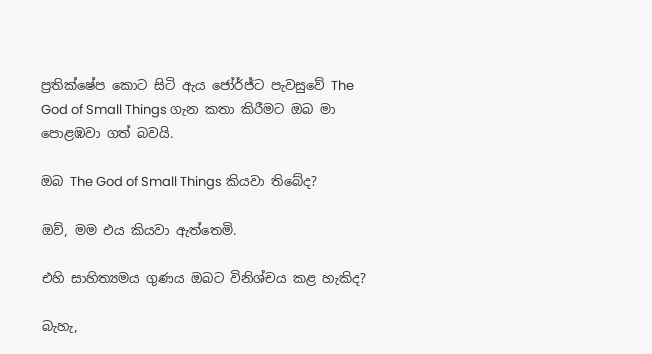ප්‍රතික්ෂේප කොට සිටි ඇය ජෝර්ජ්ට පැවසුවේ The God of Small Things ගැන කතා කිරීමට ඔබ මා පොළඹවා ගත් බවයි.

ඔබ The God of Small Things කියවා තිබේද?

ඔව්, මම එය කියවා ඇත්තෙමි.

එහි සාහිත්‍යමය ගුණය ඔබට විනිශ්චය කළ හැකිද?

බැහැ,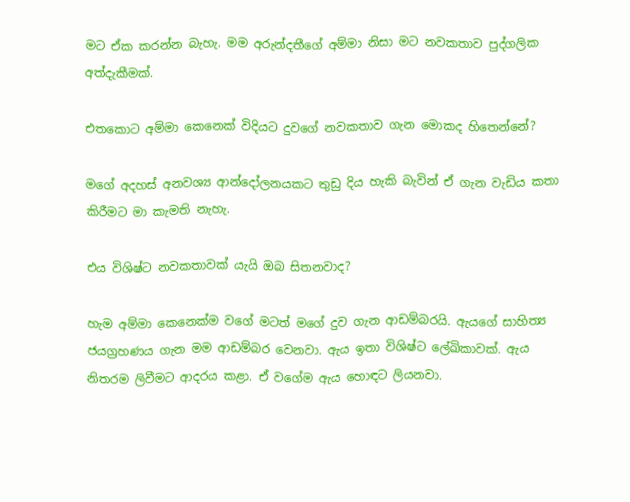මට ඒක කරන්න බැහැ. මම අරුන්දතීගේ අම්මා නිසා මට නවකතාව පුද්ගලික අත්දැකීමක්.

එතකොට අම්මා කෙනෙක් විදියට දුවගේ නවකතාව ගැන මොකද හිතෙන්නේ?

මගේ අදහස් අනවශ්‍ය ආන්දෝලනයකට තුඩු දිය හැකි බැවින් ඒ ගැන වැඩිය කතා කිරීමට මා කැමති නැහැ.

එය විශිෂ්ට නවකතාවක් යැයි ඔබ සිතනවාද?

හැම අම්මා කෙනෙක්ම වගේ මටත් මගේ දුව ගැන ආඩම්බරයි. ඇයගේ සාහිත්‍ය ජයග්‍රහණය ගැන මම ආඩම්බර වෙනවා. ඇය ඉතා විශිෂ්ට ලේඛිකාවක්. ඇය නිතරම ලිවීමට ආදරය කළා. ඒ වගේම ඇය හොඳට ලියනවා.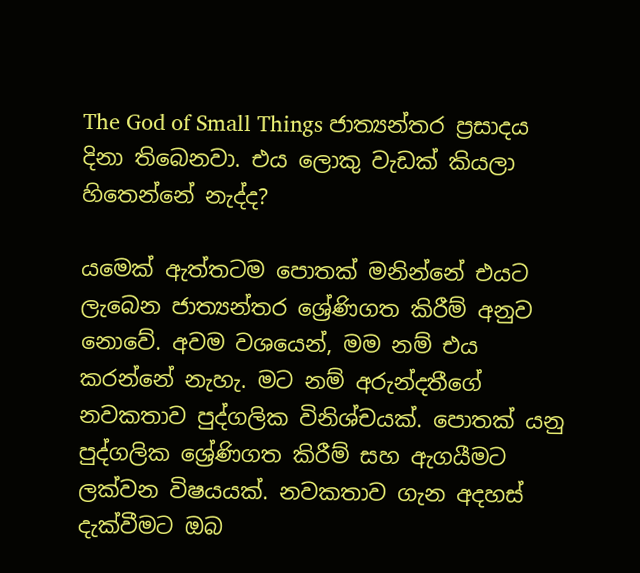The God of Small Things ජාත්‍යන්තර ප්‍රසාදය දිනා තිබෙනවා. එය ලොකු වැඩක් කියලා හිතෙන්නේ නැද්ද?

යමෙක් ඇත්තටම පොතක් මනින්නේ එයට ලැබෙන ජාත්‍යන්තර ශ්‍රේණිගත කිරීම් අනුව නොවේ. අවම වශයෙන්, මම නම් එය කරන්නේ නැහැ. මට නම් අරුන්දතීගේ නවකතාව පුද්ගලික විනිශ්චයක්. පොතක් යනු පුද්ගලික ශ්‍රේණිගත කිරීම් සහ ඇගයීමට ලක්වන විෂයයක්. නවකතාව ගැන අදහස් දැක්වීමට ඔබ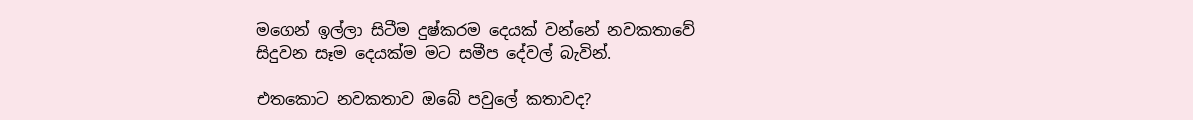මගෙන් ඉල්ලා සිටීම දුෂ්කරම දෙයක් වන්නේ නවකතාවේ සිදුවන සෑම දෙයක්ම මට සමීප දේවල් බැවින්.

එතකොට නවකතාව ඔබේ පවුලේ කතාවද?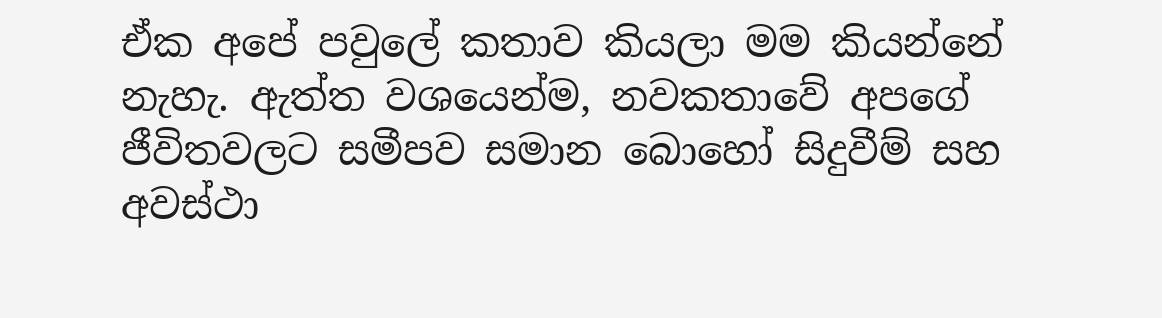ඒක අපේ පවුලේ කතාව කියලා මම කියන්නේ නැහැ. ඇත්ත වශයෙන්ම, නවකතාවේ අපගේ ජීවිතවලට සමීපව සමාන බොහෝ සිදුවීම් සහ අවස්ථා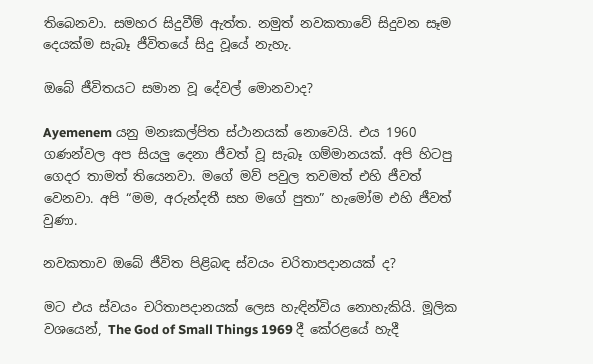තිබෙනවා. සමහර සිදුවීම් ඇත්ත. නමුත් නවකතාවේ සිදුවන සෑම දෙයක්ම සැබෑ ජීවිතයේ සිදු වූයේ නැහැ.

ඔබේ ජීවිතයට සමාන වූ දේවල් මොනවාද?

Ayemenem යනු මනඃකල්පිත ස්ථානයක් නොවෙයි. එය 1960 ගණන්වල අප සියලු දෙනා ජීවත් වූ සැබෑ ගම්මානයක්. අපි හිටපු ගෙදර තාමත් තියෙනවා. මගේ මව් පවුල තවමත් එහි ජීවත් වෙනවා. අපි “මම, අරුන්දතී සහ මගේ පුතා” හැමෝම එහි ජීවත් වුණා.

නවකතාව ඔබේ ජීවිත පිළිබඳ ස්වයං චරිතාපදානයක් ද?

මට එය ස්වයං චරිතාපදානයක් ලෙස හැඳින්විය නොහැකියි. මූලික වශයෙන්, The God of Small Things 1969 දී කේරළයේ හැදී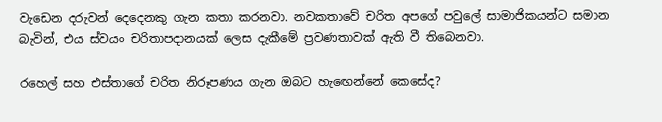වැඩෙන දරුවන් දෙදෙනකු ගැන කතා කරනවා. නවකතාවේ චරිත අපගේ පවුලේ සාමාජිකයන්ට සමාන බැවින්, එය ස්වයං චරිතාපදානයක් ලෙස දැකීමේ ප්‍රවණතාවක් ඇති වී තිබෙනවා.

රහෙල් සහ එස්තාගේ චරිත නිරූපණය ගැන ඔබට හැඟෙන්නේ කෙසේද?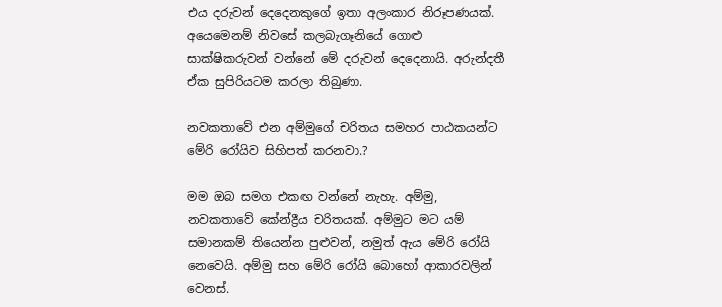එය දරුවන් දෙදෙනකුගේ ඉතා අලංකාර නිරූපණයක්. අයෙමෙනම් නිවසේ කලබැගෑනියේ ගොළු සාක්ෂිකරුවන් වන්නේ මේ දරුවන් දෙදෙනායි. අරුන්දතී ඒක සුපිරියටම කරලා තිබුණා.

නවකතාවේ එන අම්මුගේ චරිතය සමහර පාඨකයන්ට මේරි රෝයිව සිහිපත් කරනවා.?

මම ඔබ සමග එකඟ වන්නේ නැහැ. අම්මු, නවකතාවේ කේන්ද්‍රීය චරිතයක්. අම්මුට මට යම් සමානකම් තියෙන්න පුළුවන්, නමුත් ඇය මේරි රෝයි නෙවෙයි. අම්මු සහ මේරි රෝයි බොහෝ ආකාරවලින් වෙනස්.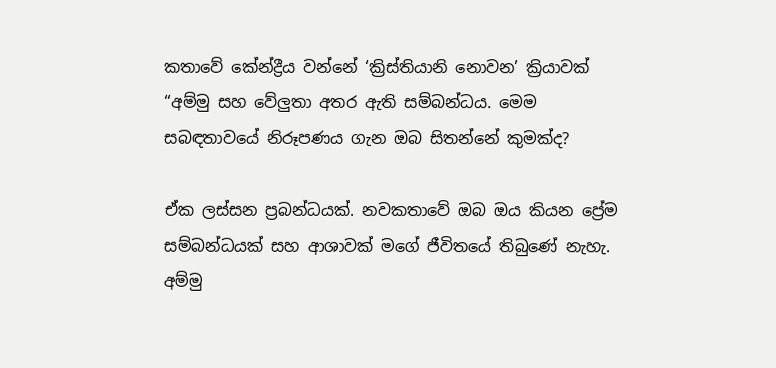කතාවේ කේන්ද්‍රීය වන්නේ ‘ක්‍රිස්තියානි නොවන’ ක්‍රියාවක් “අම්මු සහ වේලුතා අතර ඇති සම්බන්ධය. මෙම සබඳතාවයේ නිරූපණය ගැන ඔබ සිතන්නේ කුමක්ද?

ඒක ලස්සන ප්‍රබන්ධයක්. නවකතාවේ ඔබ ඔය කියන ප්‍රේම සම්බන්ධයක් සහ ආශාවක් මගේ ජීවිතයේ තිබුණේ නැහැ. අම්මු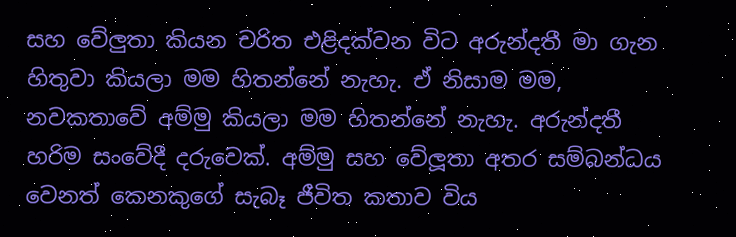සහ වේලුතා කියන චරිත එළිදක්වන විට අරුන්දතී මා ගැන හිතුවා කියලා මම හිතන්නේ නැහැ. ඒ නිසාම මම, නවකතාවේ අම්මු කියලා මම හිතන්නේ නැහැ. අරුන්දතී හරිම සංවේදී දරුවෙක්. අම්මු සහ වේලූතා අතර සම්බන්ධය වෙනත් කෙනකුගේ සැබෑ ජීවිත කතාව විය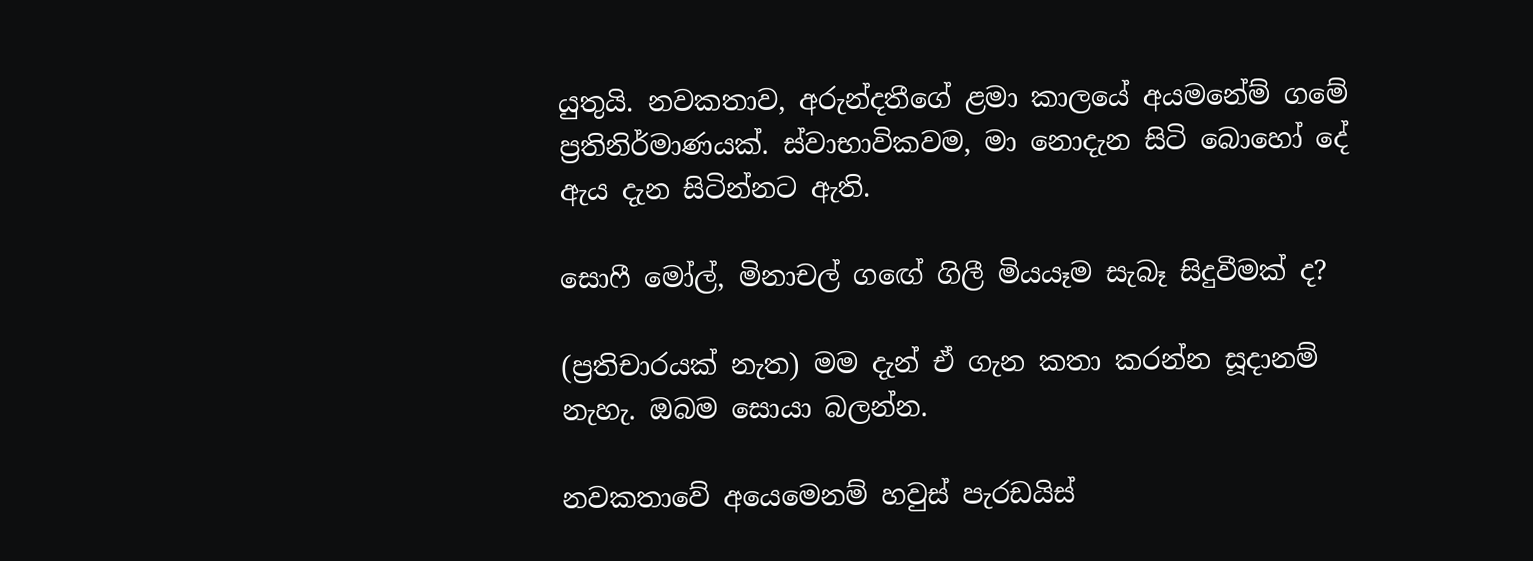යුතුයි. නවකතාව, අරුන්දතීගේ ළමා කාලයේ අයමනේම් ගමේ ප්‍රතිනිර්මාණයක්. ස්වාභාවිකවම, මා නොදැන සිටි බොහෝ දේ ඇය දැන සිටින්නට ඇති.

සොෆී මෝල්, මිනාචල් ගඟේ ගිලී මියයෑම සැබෑ සිදුවීමක් ද?

(ප්‍රතිචාරයක් නැත) මම දැන් ඒ ගැන කතා කරන්න සූදානම් නැහැ. ඔබම සොයා බලන්න.

නවකතාවේ අයෙමෙනම් හවුස් පැරඩයිස්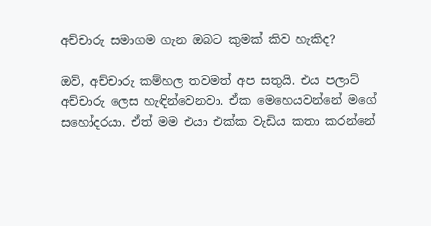අච්චාරු සමාගම ගැන ඔබට කුමක් කිව හැකිද?

ඔව්, අච්චාරු කම්හල තවමත් අප සතුයි. එය පලාට් අච්චාරු ලෙස හැඳින්වෙනවා. ඒක මෙහෙයවන්නේ මගේ සහෝදරයා. ඒත් මම එයා එක්ක වැඩිය කතා කරන්නේ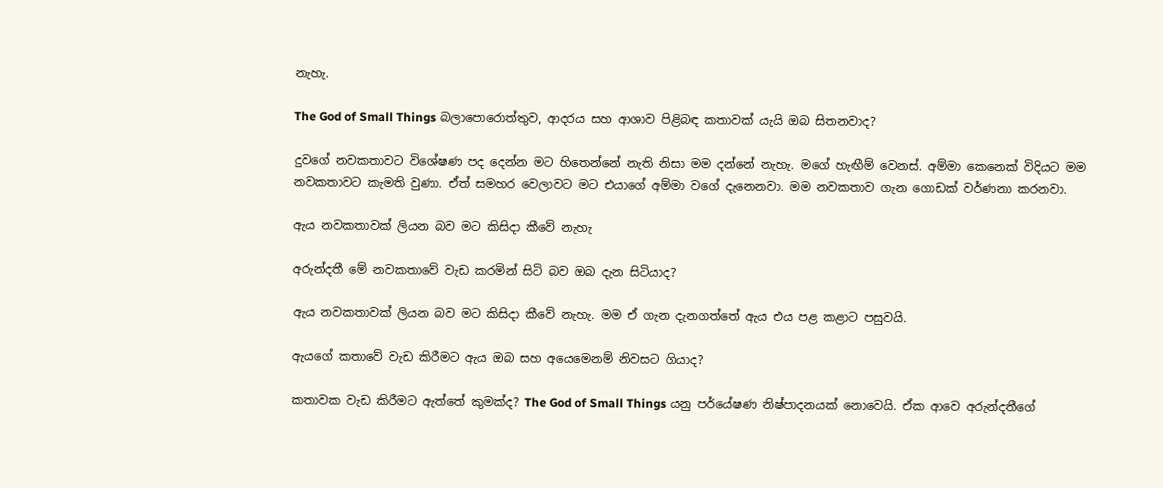නැහැ.

The God of Small Things බලාපොරොත්තුව, ආදරය සහ ආශාව පිළිබඳ කතාවක් යැයි ඔබ සිතනවාද?

දුවගේ නවකතාවට විශේෂණ පද දෙන්න මට හිතෙන්නේ නැති නිසා මම දන්නේ නැහැ. මගේ හැඟීම් වෙනස්. අම්මා කෙනෙක් විදියට මම නවකතාවට කැමති වුණා. ඒත් සමහර වෙලාවට මට එයාගේ අම්මා වගේ දැනෙනවා. මම නවකතාව ගැන ගොඩක් වර්ණනා කරනවා.

ඇය නවකතාවක් ලියන බව මට කිසිදා කීවේ නැහැ

අරුන්දතී මේ නවකතාවේ වැඩ කරමින් සිටි බව ඔබ දැන සිටියාද?

ඇය නවකතාවක් ලියන බව මට කිසිදා කීවේ නැහැ. මම ඒ ගැන දැනගත්තේ ඇය එය පළ කළාට පසුවයි.

ඇයගේ කතාවේ වැඩ කිරීමට ඇය ඔබ සහ අයෙමෙනම් නිවසට ගියාද?

කතාවක වැඩ කිරීමට ඇත්තේ කුමක්ද? The God of Small Things යනු පර්යේෂණ නිෂ්පාදනයක් නොවෙයි. ඒක ආවෙ අරුන්දතීගේ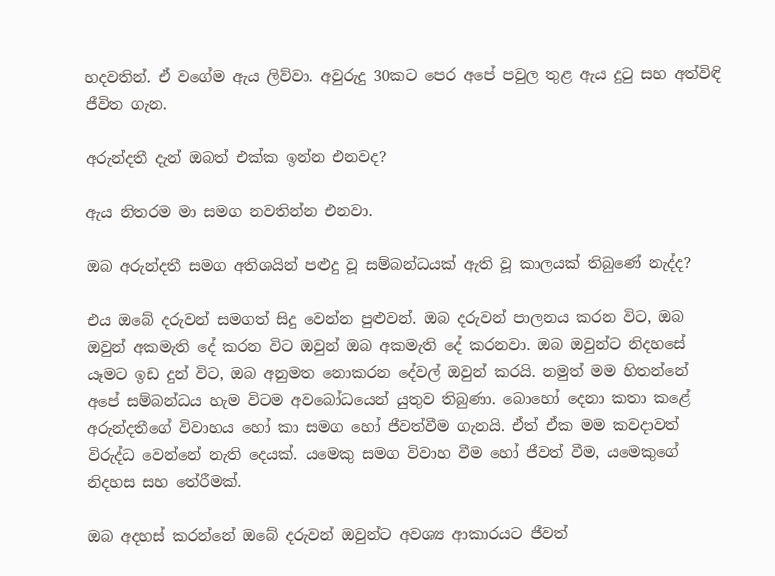හදවතින්. ඒ වගේම ඇය ලිව්වා. අවුරුදු 30කට පෙර අපේ පවුල තුළ ඇය දුටු සහ අත්විඳි ජීවිත ගැන.

අරුන්දතී දැන් ඔබත් එක්ක ඉන්න එනවද?

ඇය නිතරම මා සමග නවතින්න එනවා.

ඔබ අරුන්දතී සමග අතිශයින් පළුදු වූ සම්බන්ධයක් ඇති වූ කාලයක් තිබුණේ නැද්ද?

එය ඔබේ දරුවන් සමගත් සිදු වෙන්න පුළුවන්. ඔබ දරුවන් පාලනය කරන විට, ඔබ ඔවුන් අකමැති දේ කරන විට ඔවුන් ඔබ අකමැති දේ කරනවා. ඔබ ඔවුන්ට නිදහසේ යෑමට ඉඩ දුන් විට, ඔබ අනුමත නොකරන දේවල් ඔවුන් කරයි. නමුත් මම හිතන්නේ අපේ සම්බන්ධය හැම විටම අවබෝධයෙන් යුතුව තිබුණා. බොහෝ දෙනා කතා කළේ අරුන්දතීගේ විවාහය හෝ කා සමග හෝ ජීවත්වීම ගැනයි. ඒත් ඒක මම කවදාවත් විරුද්ධ වෙන්නේ නැති දෙයක්. යමෙකු සමග විවාහ වීම හෝ ජීවත් වීම, යමෙකුගේ නිදහස සහ තේරීමක්.

ඔබ අදහස් කරන්නේ ඔබේ දරුවන් ඔවුන්ට අවශ්‍ය ආකාරයට ජීවත්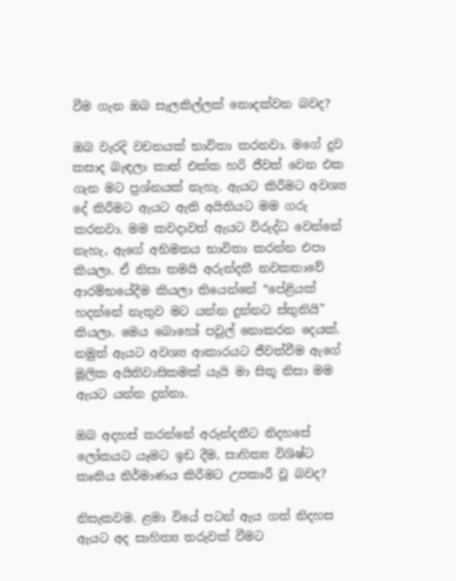වීම ගැන ඔබ සැලකිල්ලක් නොදක්වන බවද?

ඔබ වැරදි වචනයක් භාවිතා කරනවා. මගේ දුව කසාද බැඳලා කාත් එක්ක හරි ජීවත් වෙන එක ගැන මට ප්‍රශ්නයක් නැහැ. ඇයට කිරීමට අවශ්‍ය දේ කිරීමට ඇයට ඇති අයිතියට මම ගරු කරනවා. මම කවදාවත් ඇයට විරුද්ධ වෙන්නේ නැහැ, ඇගේ අභිමතය භාවිතා කරන්න එපා කියලා. ඒ නිසා තමයි අරුන්දතී නවකතාවේ ආරම්භයේදීම කියලා තියෙන්නේ “පේළියක් හදන්නේ නැතුව මට යන්න දුන්නට ස්තුතියි” කියලා. මෙය බොහෝ පවුල් නොකරන දෙයක්. නමුත් ඇයට අවශ්‍ය ආකාරයට ජීවත්වීම ඇගේ මූලික අයිතිවාසිකමක් යැයි මා සිතූ නිසා මම ඇයට යන්න දුන්නා.

ඔබ අදහස් කරන්නේ අරුන්දතීට නිදහසේ ලෝකයට යෑමට ඉඩ දීම, සාහිත්‍ය විශිෂ්ට කෘතිය නිර්මාණය කිරීමට උපකාරී වූ බවද?

නිසැකවම. ළමා වියේ පටන් ඇය ගත් නිදහස ඇයට අද සාහිත්‍ය තරුවක් වීමට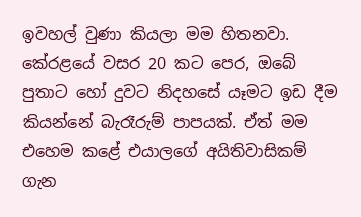ඉවහල් වුණා කියලා මම හිතනවා. කේරළයේ වසර 20 කට පෙර, ඔබේ පුතාට හෝ දුවට නිදහසේ යෑමට ඉඩ දීම කියන්නේ බැරෑරුම් පාපයක්. ඒත් මම එහෙම කළේ එයාලගේ අයිතිවාසිකම් ගැන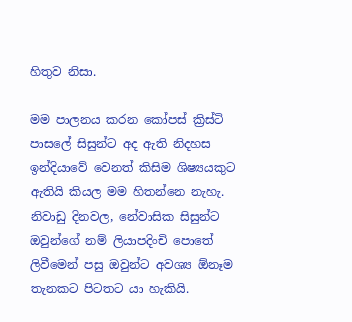හිතුව නිසා.

මම පාලනය කරන කෝපස් ක්‍රිස්ටි පාසලේ සිසුන්ට අද ඇති නිදහස ඉන්දියාවේ වෙනත් කිසිම ශිෂ්‍යයකුට ඇතියි කියල මම හිතන්නෙ නැහැ. නිවාඩු දිනවල, නේවාසික සිසුන්ට ඔවුන්ගේ නම් ලියාපදිංචි පොතේ ලිවීමෙන් පසු ඔවුන්ට අවශ්‍ය ඕනෑම තැනකට පිටතට යා හැකියි.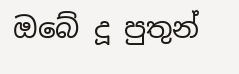ඔබේ දූ පුතුන්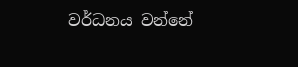වර්ධනය වන්නේ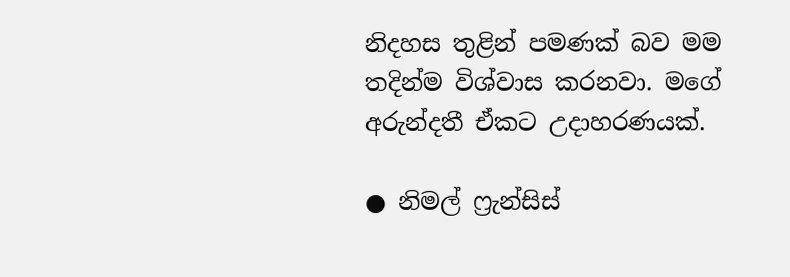නිදහස තුළින් පමණක් බව මම තදින්ම විශ්වාස කරනවා. මගේ අරුන්දතී ඒකට උදාහරණයක්.

● නිමල් ෆ්‍රැන්සිස්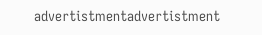advertistmentadvertistment